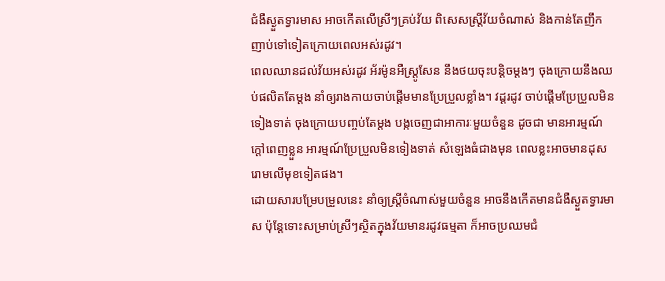ជំងឺស្ងួតទ្វារមាស អាចកើតលើស្រីៗគ្រប់វ័យ ពិសេសស្រ្តីវ័យចំណាស់ និងកាន់តែញឹកញាប់ទៅទៀតក្រោយពេលអស់រដូវ។
ពេលឈានដល់វ័យអស់រដូវ អ័រម៉ូនអឺស្ត្រូសែន នឹងថយចុះបន្តិចម្តងៗ ចុងក្រោយនឹងឈប់ផលិតតែម្តង នាំឲ្យរាងកាយចាប់ផ្តើមមានប្រែប្រួលខ្លាំង។ វដ្ដរដូវ ចាប់ផ្តើមប្រែប្រួលមិនទៀងទាត់ ចុងក្រោយបញ្ចប់តែម្តង បង្កចេញជាអាការៈមួយចំនួន ដូចជា មានអារម្មណ៍ក្តៅពេញខ្លួន អារម្មណ៍ប្រែប្រួលមិនទៀងទាត់ សំឡេងធំជាងមុន ពេលខ្លះអាចមានដុសរោមលើមុខទៀតផង។
ដោយសារបម្រែបម្រួលនេះ នាំឲ្យស្រ្តីចំណាស់មួយចំនួន អាចនឹងកើតមានជំងឺស្ងួតទ្វារមាស ប៉ុន្តែទោះសម្រាប់ស្រីៗស្ថិតក្នុងវ័យមានរដូវធម្មតា ក៏អាចប្រឈមជំ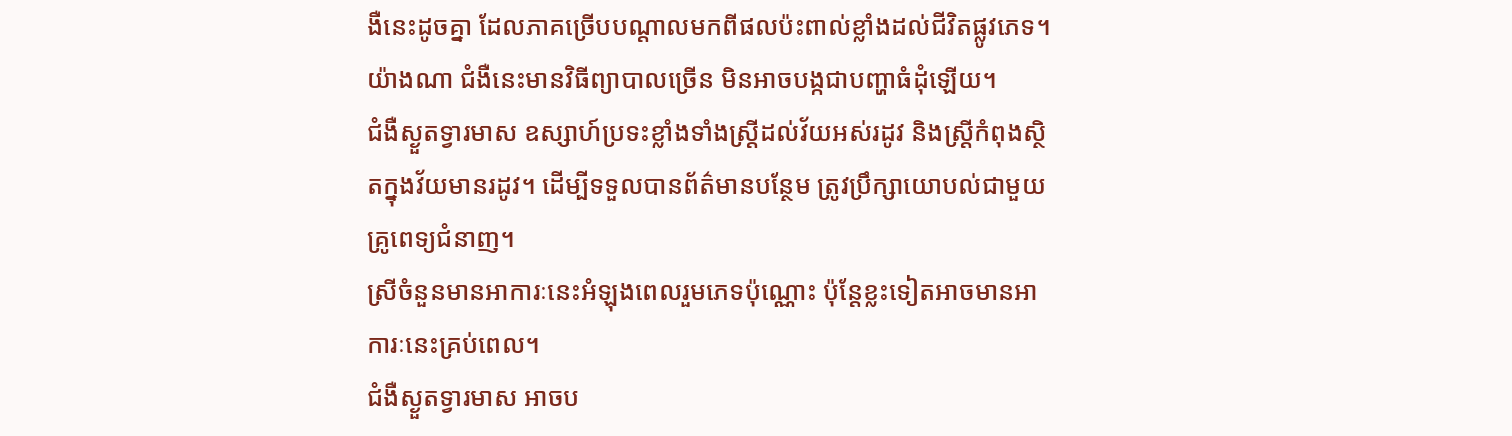ងឺនេះដូចគ្នា ដែលភាគច្រើបបណ្តាលមកពីផលប៉ះពាល់ខ្លាំងដល់ជីវិតផ្លូវភេទ។ យ៉ាងណា ជំងឺនេះមានវិធីព្យាបាលច្រើន មិនអាចបង្កជាបញ្ហាធំដុំឡើយ។
ជំងឺស្ងួតទ្វារមាស ឧស្សាហ៍ប្រទះខ្លាំងទាំងស្ត្រីដល់វ័យអស់រដូវ និងស្ត្រីកំពុងស្ថិតក្នុងវ័យមានរដូវ។ ដើម្បីទទួលបានព័ត៌មានបន្ថែម ត្រូវប្រឹក្សាយោបល់ជាមួយគ្រូពេទ្យជំនាញ។
ស្រីចំនួនមានអាការៈនេះអំឡុងពេលរួមភេទប៉ុណ្ណោះ ប៉ុន្តែខ្លះទៀតអាចមានអាការៈនេះគ្រប់ពេល។
ជំងឺស្ងួតទ្វារមាស អាចប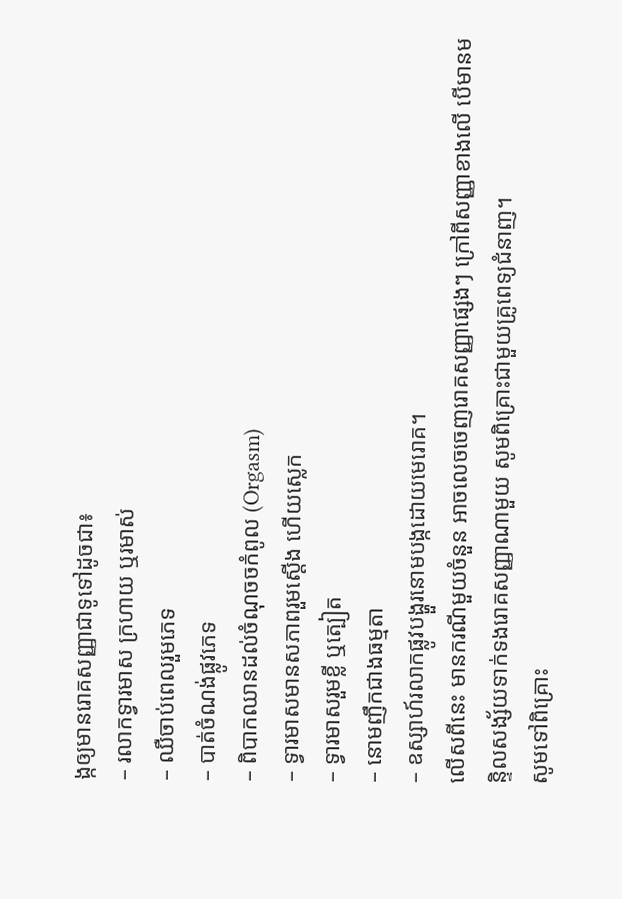ង្កឲ្យមានរោគសញ្ញាជាទូទៅដូចជា៖
– រលាកទ្វារមាស ក្រហាយ ឬរមាស់
– ឈឺចាប់ពេលរួមភេទ
– បាត់ចំណង់ផ្លូវភេទ
– ពិបាកឈានដល់ចំណុចចកំពូល (Orgasm)
– ទ្វារមាសមានសភាពរួមស្តើង ហើយស្លេក
– ទ្វារមាសរួមខ្លី ឬត្បៀត
– នោមញឹកជាងធម្មតា
– ឧស្សាហ៍រលាកផ្លូវបង្ហួរនោមបង្កដោយមេរោគ។
លើសពីនេះ មានករណីមួយចំនួន អាចលេចចេញរោគសញ្ញាផ្សេងៗ ក្រៅពីសញ្ញាខាងលើ បើមានមន្ទិលសង្ស័យទាក់ទងរោគសញ្ញាណាមួយ សូមពិគ្រោះជាមួយគ្រូពេទ្យជំនាញ។
សូមទៅពិគ្រោះ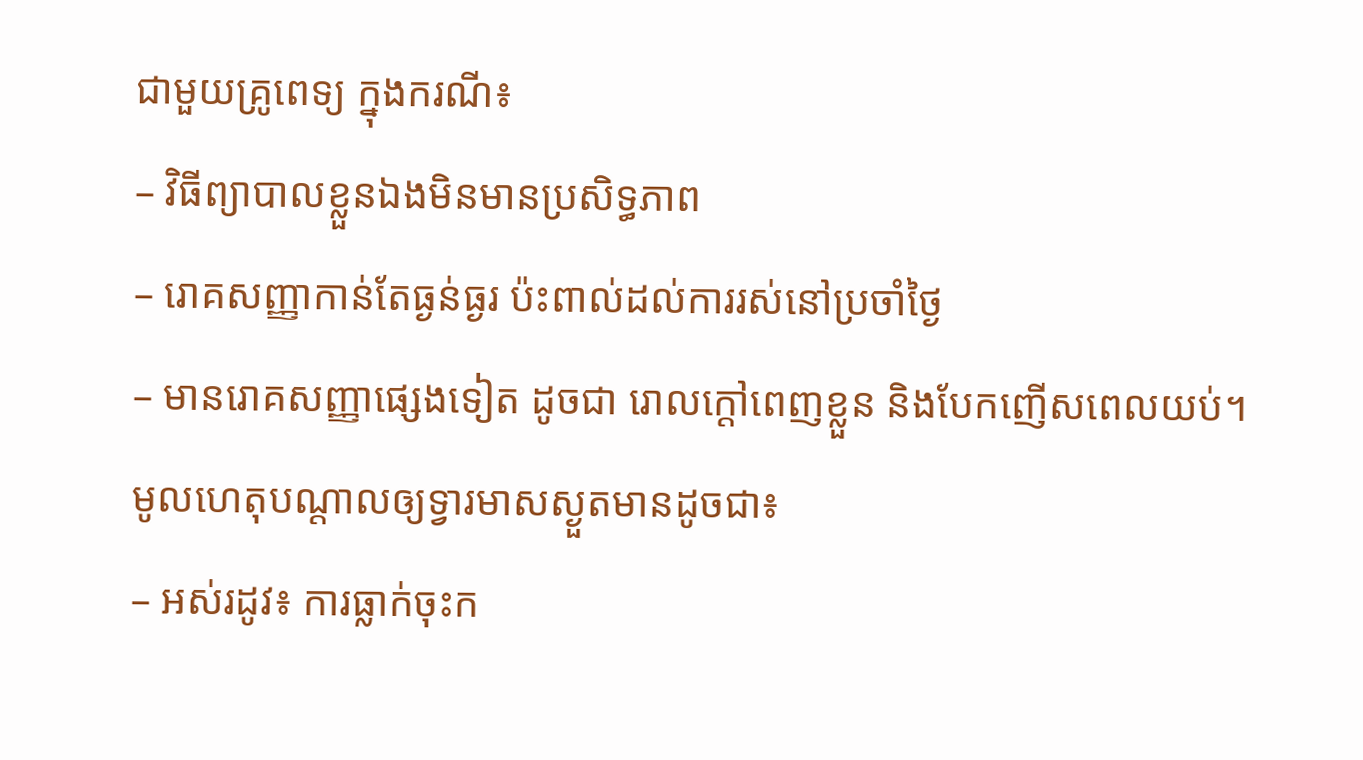ជាមួយគ្រូពេទ្យ ក្នុងករណី៖
– វិធីព្យាបាលខ្លួនឯងមិនមានប្រសិទ្ធភាព
– រោគសញ្ញាកាន់តែធ្ងន់ធ្ងរ ប៉ះពាល់ដល់ការរស់នៅប្រចាំថ្ងៃ
– មានរោគសញ្ញាផ្សេងទៀត ដូចជា រោលក្តៅពេញខ្លួន និងបែកញើសពេលយប់។
មូលហេតុបណ្តាលឲ្យទ្វារមាសស្ងួតមានដូចជា៖
– អស់រដូវ៖ ការធ្លាក់ចុះក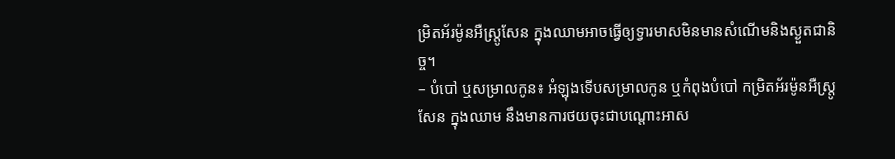ម្រិតអ័រម៉ូនអឺស្ត្រូសែន ក្នុងឈាមអាចធ្វើឲ្យទ្វារមាសមិនមានសំណើមនិងស្ងួតជានិច្ច។
– បំបៅ ឬសម្រាលកូន៖ អំឡុងទើបសម្រាលកូន ឬកំពុងបំបៅ កម្រិតអ័រម៉ូនអឺស្ត្រូសែន ក្នុងឈាម នឹងមានការថយចុះជាបណ្តោះអាស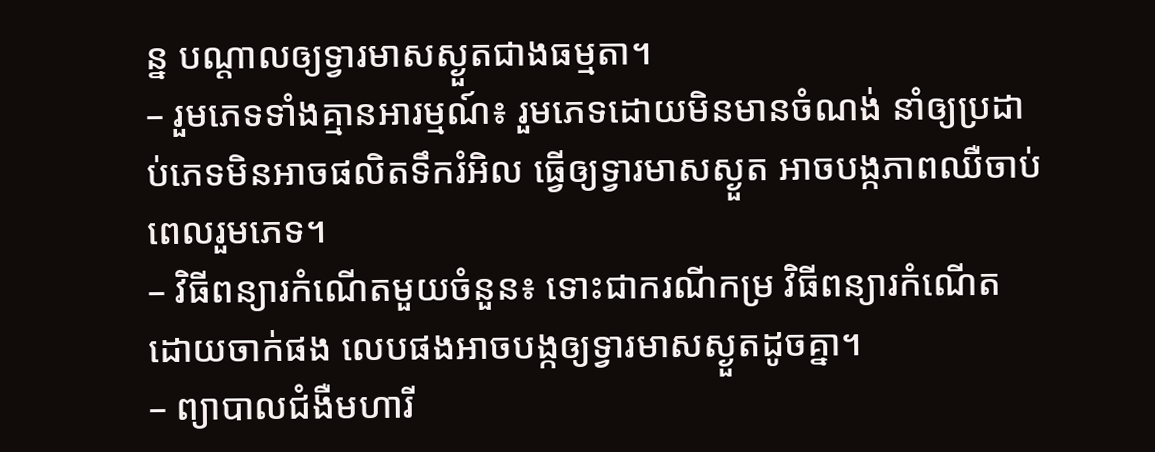ន្ន បណ្តាលឲ្យទ្វារមាសស្ងួតជាងធម្មតា។
– រួមភេទទាំងគ្មានអារម្មណ៍៖ រួមភេទដោយមិនមានចំណង់ នាំឲ្យប្រដាប់ភេទមិនអាចផលិតទឹករំអិល ធ្វើឲ្យទ្វារមាសស្ងួត អាចបង្កភាពឈឺចាប់ពេលរួមភេទ។
– វិធីពន្យារកំណើតមួយចំនួន៖ ទោះជាករណីកម្រ វិធីពន្យារកំណើតដោយចាក់ផង លេបផងអាចបង្កឲ្យទ្វារមាសស្ងួតដូចគ្នា។
– ព្យាបាលជំងឺមហារី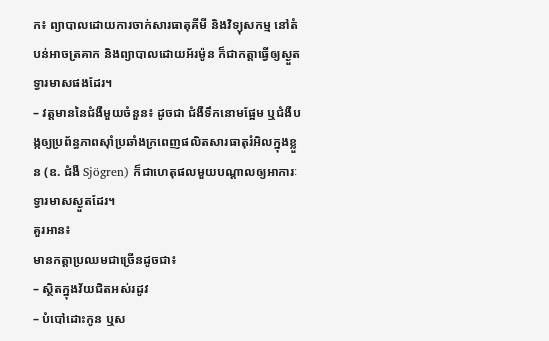ក៖ ព្យាបាលដោយការចាក់សារធាតុគីមី និងវិទ្យុសកម្ម នៅតំបន់អាចត្រគាក និងព្យាបាលដោយអ័រម៉ូន ក៏ជាកត្តាធ្វើឲ្យស្ងួតទ្វារមាសផងដែរ។
– វត្តមាននៃជំងឺមួយចំនួន៖ ដូចជា ជំងឺទឹកនោមផ្អែម ឬជំងឺបង្កឲ្យប្រព័ន្ធភាពស៊ាំប្រឆាំងក្រពេញផលិតសារធាតុរំអិលក្នុងខ្លួន (ឧ. ជំងឺ Sjögren) ក៏ជាហេតុផលមួយបណ្តាលឲ្យអាការៈទ្វារមាសស្ងួតដែរ។
គួរអាន៖
មានកត្តាប្រឈមជាច្រើនដូចជា៖
– ស្ថិតក្នុងវ័យជិតអស់រដូវ
– បំបៅដោះកូន ឬស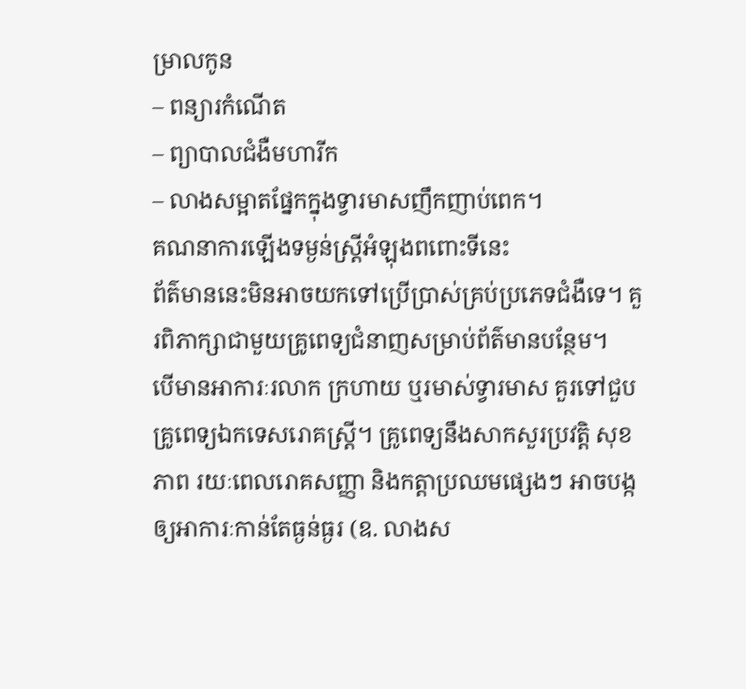ម្រាលកូន
– ពន្យារកំណើត
– ព្យាបាលជំងឺមហារីក
– លាងសម្អាតផ្នែកក្នុងទ្វារមាសញឹកញាប់ពេក។
គណនាការឡើងទម្ងន់ស្ត្រីអំឡុងពពោះទីនេះ
ព័ត៌មាននេះមិនអាចយកទៅប្រើប្រាស់គ្រប់ប្រភេទជំងឺទេ។ គួរពិភាក្សាជាមួយគ្រូពេទ្យជំនាញសម្រាប់ព័ត៌មានបន្ថែម។
បើមានអាការៈរលាក ក្រហាយ ឬរមាស់ទ្វារមាស គួរទៅជួបគ្រូពេទ្យឯកទេសរោគស្ត្រី។ គ្រូពេទ្យនឹងសាកសួរប្រវត្តិ សុខភាព រយៈពេលរោគសញ្ញា និងកត្តាប្រឈមផ្សេងៗ អាចបង្កឲ្យអាការៈកាន់តែធ្ងន់ធ្ងរ (ឧ. លាងស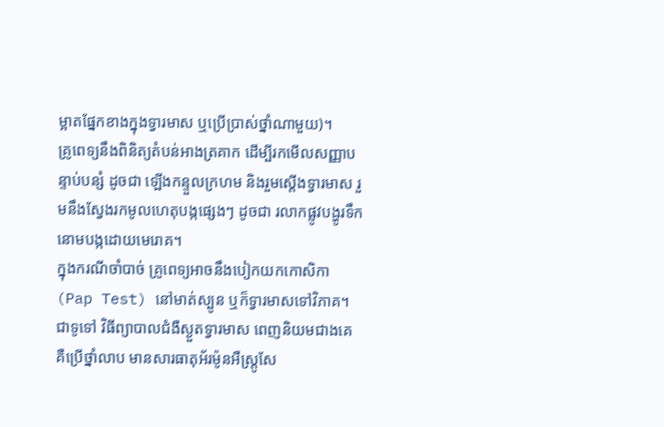ម្អាតផ្នែកខាងក្នុងទ្វារមាស ឬប្រើប្រាស់ថ្នាំណាមួយ)។
គ្រូពេទ្យនឹងពិនិត្យតំបន់អាងត្រគាក ដើម្បីរកមើលសញ្ញាបន្ទាប់បន្សំ ដូចជា ឡើងកន្ទួលក្រហម និងរួមស្តើងទ្វារមាស រួមនឹងស្វែងរកមូលហេតុបង្កផ្សេងៗ ដូចជា រលាកផ្លូវបង្ហូរទឹកនោមបង្កដោយមេរោគ។
ក្នុងករណីចាំបាច់ គ្រូពេទ្យអាចនឹងបៀកយកកោសិកា (Pap Test) នៅមាត់ស្បូន ឬក៏ទ្វារមាសទៅវិភាគ។
ជាទូទៅ វិធីព្យាបាលជំងឺស្ងួតទ្វារមាស ពេញនិយមជាងគេ គឺប្រើថ្នាំលាប មានសារធាតុអ័រម៉ូនអឺស្ត្រូសែ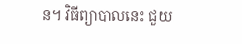ន។ វិធីព្យាបាលនេះ ជួយ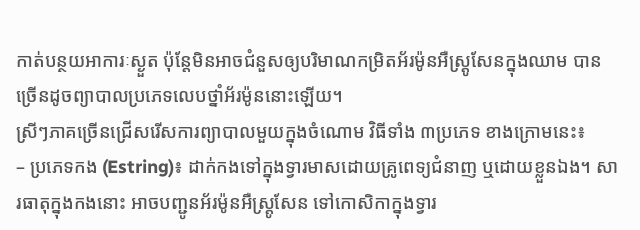កាត់បន្ថយអាការៈស្ងួត ប៉ុន្តែមិនអាចជំនួសឲ្យបរិមាណកម្រិតអ័រម៉ូនអឺស្ត្រូសែនក្នុងឈាម បានច្រើនដូចព្យាបាលប្រភេទលេបថ្នាំអ័រម៉ូននោះឡើយ។
ស្រីៗភាគច្រើនជ្រើសរើសការព្យាបាលមួយក្នុងចំណោម វិធីទាំង ៣ប្រភេទ ខាងក្រោមនេះ៖
– ប្រភេទកង (Estring)៖ ដាក់កងទៅក្នុងទ្វារមាសដោយគ្រូពេទ្យជំនាញ ឬដោយខ្លួនឯង។ សារធាតុក្នុងកងនោះ អាចបញ្ជូនអ័រម៉ូនអឺស្ត្រូសែន ទៅកោសិកាក្នុងទ្វារ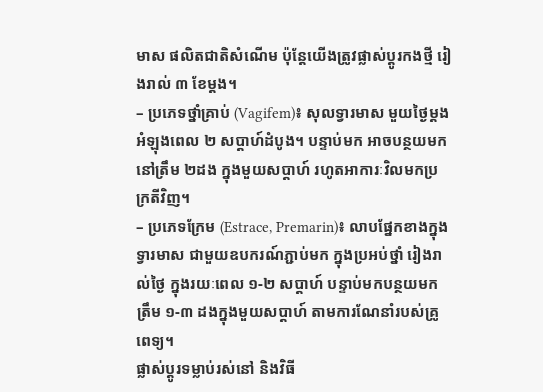មាស ផលិតជាតិសំណើម ប៉ុន្តែយើងត្រូវផ្លាស់ប្តូរកងថ្មី រៀងរាល់ ៣ ខែម្តង។
– ប្រភេទថ្នាំគ្រាប់ (Vagifem)៖ សុលទ្វារមាស មួយថ្ងៃម្តង អំឡុងពេល ២ សប្តាហ៍ដំបូង។ បន្ទាប់មក អាចបន្ថយមកនៅត្រឹម ២ដង ក្នុងមួយសប្តាហ៍ រហូតអាការៈវិលមកប្រក្រតីវិញ។
– ប្រភេទក្រែម (Estrace, Premarin)៖ លាបផ្នែកខាងក្នុងទ្វារមាស ជាមួយឧបករណ៍ភ្ជាប់មក ក្នុងប្រអប់ថ្នាំ រៀងរាល់ថ្ងៃ ក្នុងរយៈពេល ១-២ សប្តាហ៍ បន្ទាប់មកបន្ថយមកត្រឹម ១-៣ ដងក្នុងមួយសប្តាហ៍ តាមការណែនាំរបស់គ្រូពេទ្យ។
ផ្លាស់ប្តូរទម្លាប់រស់នៅ និងវិធី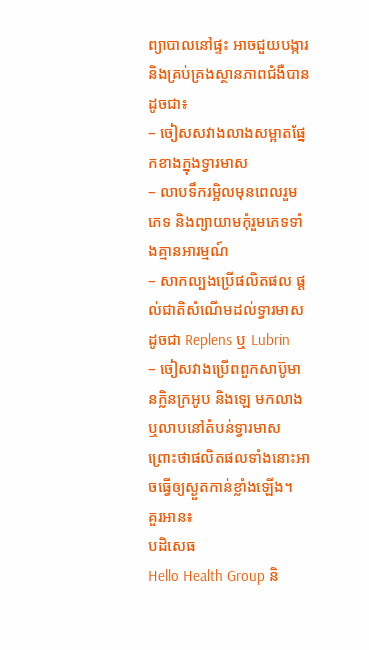ព្យាបាលនៅផ្ទះ អាចជួយបង្ការ និងគ្រប់គ្រងស្ថានភាពជំងឺបាន ដូចជា៖
– ចៀសសវាងលាងសម្អាតផ្នែកខាងក្នុងទ្វារមាស
– លាបទឹករម្អិលមុនពេលរួមភេទ និងព្យាយាមកុំរួមភេទទាំងគ្មានអារម្មណ៍
– សាកល្បងប្រើផលិតផល ផ្តល់ជាតិសំណើមដល់ទ្វារមាស ដូចជា Replens ឬ Lubrin
– ចៀសវាងប្រើពពួកសាប៊ូមានក្លិនក្រអូប និងឡេ មកលាង ឬលាបនៅតំបន់ទ្វារមាស ព្រោះថាផលិតផលទាំងនោះអាចធ្វើឲ្យស្ងួតកាន់ខ្លាំងឡើង។
គួរអាន៖
បដិសេធ
Hello Health Group និ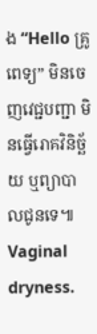ង “Hello គ្រូពេទ្យ” មិនចេញវេជ្ជបញ្ជា មិនធ្វើរោគវិនិច្ឆ័យ ឬព្យាបាលជូនទេ៕
Vaginal dryness.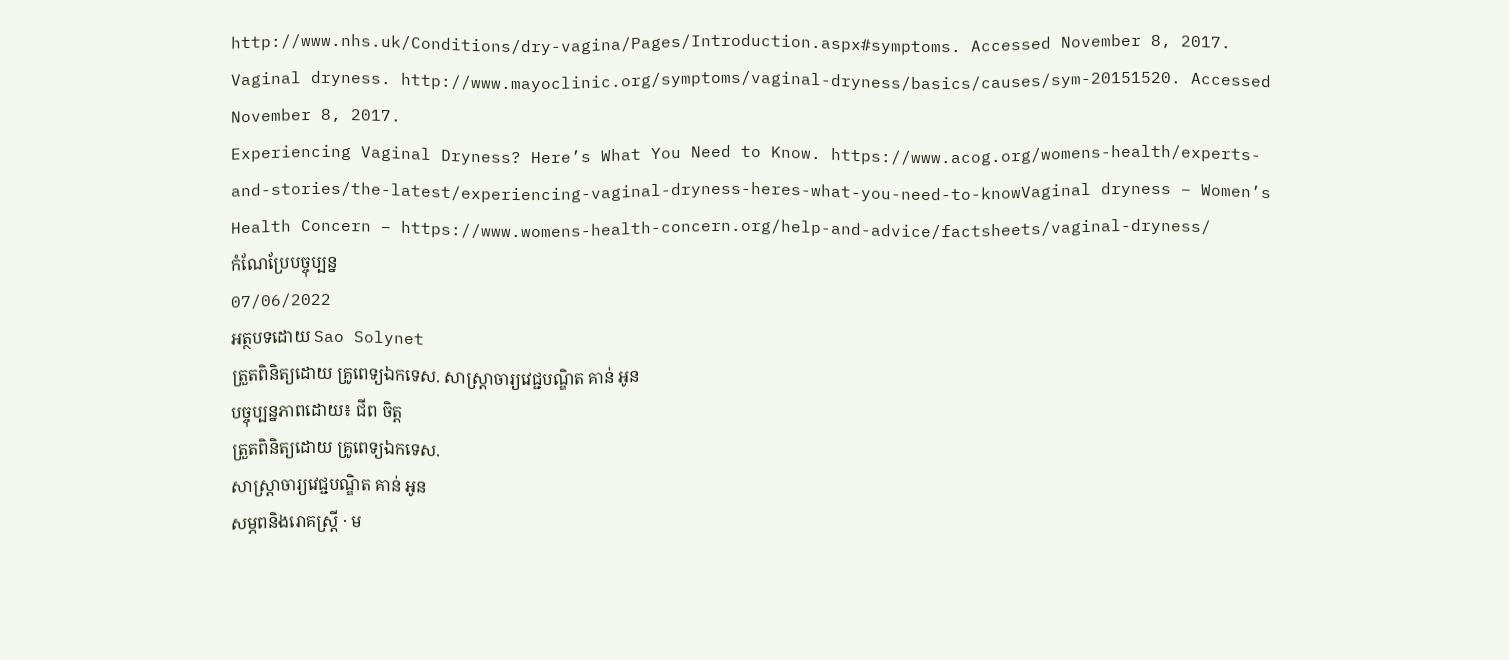http://www.nhs.uk/Conditions/dry-vagina/Pages/Introduction.aspx#symptoms. Accessed November 8, 2017.
Vaginal dryness. http://www.mayoclinic.org/symptoms/vaginal-dryness/basics/causes/sym-20151520. Accessed November 8, 2017.
Experiencing Vaginal Dryness? Here’s What You Need to Know. https://www.acog.org/womens-health/experts-and-stories/the-latest/experiencing-vaginal-dryness-heres-what-you-need-to-knowVaginal dryness – Women’s Health Concern – https://www.womens-health-concern.org/help-and-advice/factsheets/vaginal-dryness/
កំណែប្រែបច្ចុប្បន្ន
07/06/2022
អត្ថបទដោយ Sao Solynet
ត្រួតពិនិត្យដោយ គ្រូពេទ្យឯកទេស. សាស្ត្រាចារ្យវេជ្ជបណ្ឌិត គាន់ អូន
បច្ចុប្បន្នភាពដោយ៖ ជីព ចិត្ត
ត្រួតពិនិត្យដោយ គ្រូពេទ្យឯកទេស.
សាស្ត្រាចារ្យវេជ្ជបណ្ឌិត គាន់ អូន
សម្ភពនិងរោគស្រ្តី · ម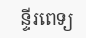ន្ទីរពេទ្យ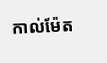កាល់ម៉ែត